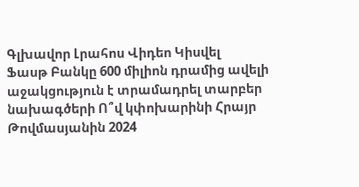Գլխավոր Լրահոս Վիդեո Կիսվել
Ֆասթ Բանկը 600 միլիոն դրամից ավելի աջակցություն է տրամադրել տարբեր նախագծերի Ո՞վ կփոխարինի Հրայր Թովմասյանին 2024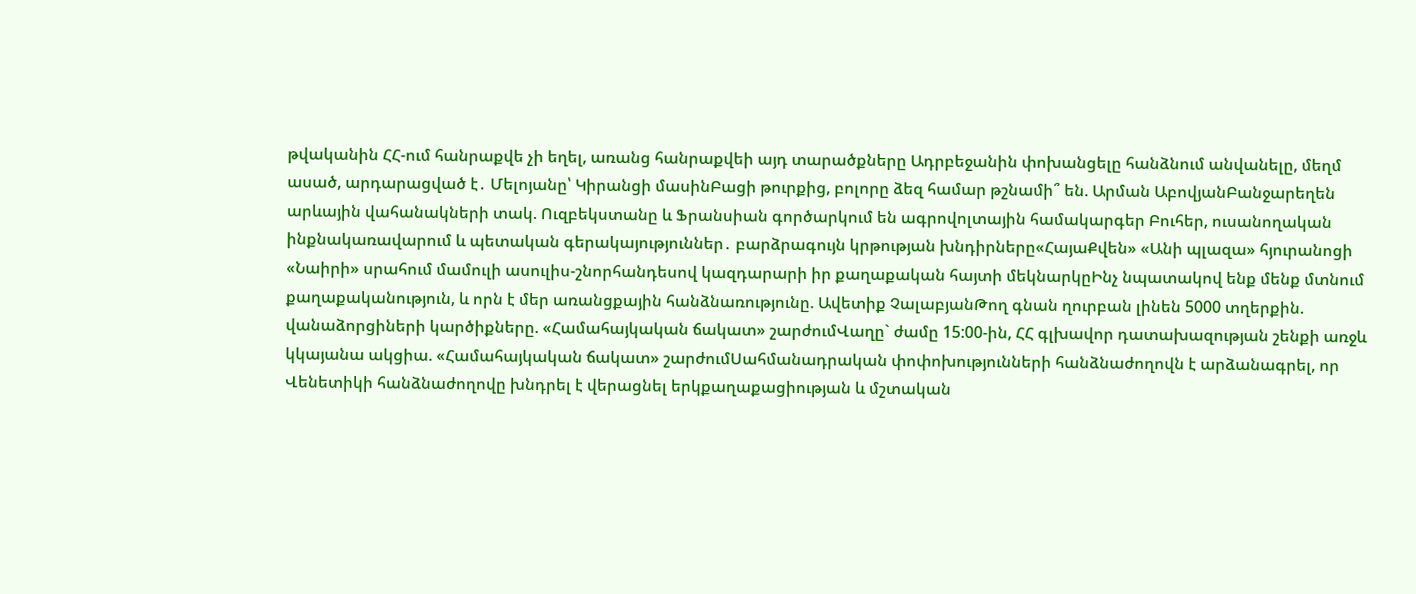թվականին ՀՀ-ում հանրաքվե չի եղել, առանց հանրաքվեի այդ տարածքները Ադրբեջանին փոխանցելը հանձնում անվանելը, մեղմ ասած, արդարացված է․ Մելոյանը՝ Կիրանցի մասինԲացի թուրքից, բոլորը ձեզ համար թշնամի՞ են. Արման ԱբովյանԲանջարեղեն արևային վահանակների տակ. Ուզբեկստանը և Ֆրանսիան գործարկում են ագրովոլտային համակարգեր Բուհեր, ուսանողական ինքնակառավարում և պետական գերակայություններ․ բարձրագույն կրթության խնդիրները«ՀայաՔվեն» «Անի պլազա» հյուրանոցի «Նաիրի» սրահում մամուլի ասուլիս-շնորհանդեսով կազդարարի իր քաղաքական հայտի մեկնարկըԻնչ նպատակով ենք մենք մտնում քաղաքականություն, և որն է մեր առանցքային հանձնառությունը. Ավետիք ՉալաբյանԹող գնան ղուրբան լինեն 5000 տղերքին. վանաձորցիների կարծիքները. «Համահայկական ճակատ» շարժումՎաղը` ժամը 15:00-ին, ՀՀ գլխավոր դատախազության շենքի առջև կկայանա ակցիա. «Համահայկական ճակատ» շարժումՍահմանադրական փոփոխությունների հանձնաժողովն է արձանագրել, որ Վենետիկի հանձնաժողովը խնդրել է վերացնել երկքաղաքացիության և մշտական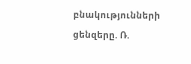բնակությունների ցենզերը. Ռ.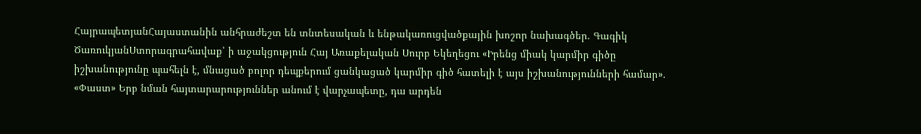ՀայրապետյանՀայաստանին անհրաժեշտ են տնտեսական և ենթակառուցվածքային խոշոր նախագծեր. Գագիկ ԾառուկյանՍտորագրահավաք՝ ի աջակցություն Հայ Առաքելական Սուրբ Եկեղեցու «Իրենց միակ կարմիր գիծը իշխանությունը պահելն է, մնացած բոլոր դեպքերում ցանկացած կարմիր գիծ հատելի է այս իշխանությունների համար». «Փաստ» Երբ նման հայտարարություններ անում է վարչապետը, դա արդեն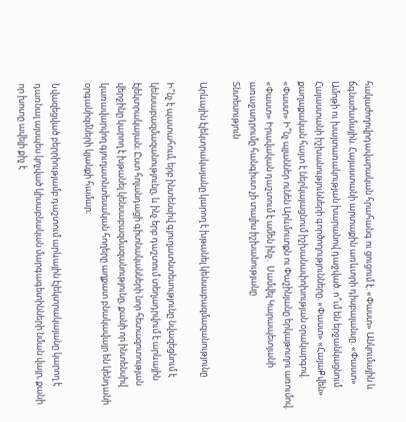հակաժողովրդավարական հրահանգ ու ցուցում է. «Փաստ» Անկումային և ճգնաժամային. Հայաստանի արտաքին առևտրի դիսբալանսը. «Փաստ» Ամոթի ու խայտառակության խարանով դաջված. ո՞ւմ են երջանկացնում Հայաստանի իշխանությունների գործողությունները. «Փաստ» «ՀայաՔվեն» քաղաքական հայտ է ներկայացնում իշխանափոխության օրակարգով. «Փաստ» Ի՞նչ պլաններ ունեն Արևմուտքն ու Փաշինյանը երկաթուղու առումով. «Փաստ» Իրավական դաշտում է ամեն ինչ․ Սամվել Կարապետյանի առաջադրումը հանգիստ չի տալիս իշխանությանը
Տնտեսություն

Արևային էլեկտրակայանը կարող է խթանել կենսաբազմազանությունը

Ի՞նչ է պատահում, երբ ինտենսիվ գյուղատնտեսությունը նվազեցնում է կենսաբազմազանությունը, և ինչ երբ դաշտում տեղադրվում է արևային էլեկտրակայան։ Ըստ հոլանդացի գիտնականների նոր հետազոտության վերջինը կարող է խթանել կենսաբազմազանությունը, քանի որ ինտենսիվ կառավարվող գյուղատնտեսական հողերը աղքատ բնակավայր են կենդանի օրգանիզմների կյանքի համար։

Նվազեցված բերրիությամբ դաշտում արևային էլեկտրակայանը կարող է դառնալ այսպես կոչված կիսաբնական մարգագետինների նման վայր, քանի որ խոտը ավելի քիչ է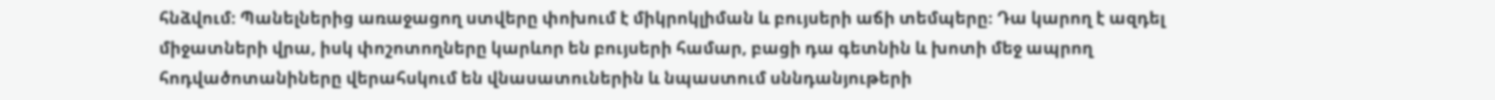հնձվում։ Պանելներից առաջացող ստվերը փոխում է միկրոկլիման և բույսերի աճի տեմպերը։ Դա կարող է ազդել միջատների վրա, իսկ փոշոտողները կարևոր են բույսերի համար, բացի դա գետնին և խոտի մեջ ապրող հոդվածոտանիները վերահսկում են վնասատուներին և նպաստում սննդանյութերի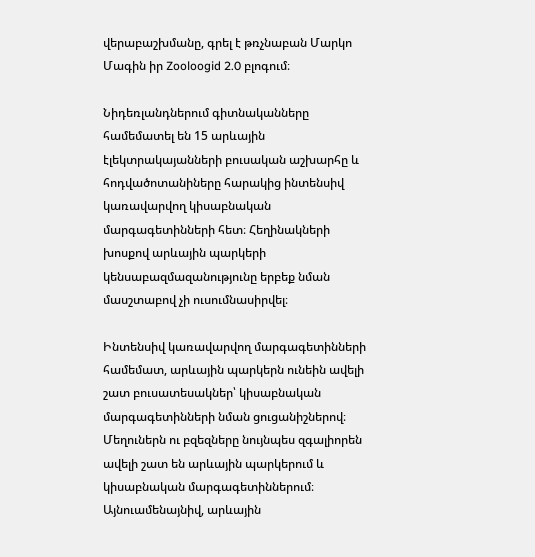վերաբաշխմանը, գրել է թռչնաբան Մարկո Մագին իր Zooloogid 2.0 բլոգում։

Նիդեռլանդներում գիտնականները համեմատել են 15 արևային էլեկտրակայանների բուսական աշխարհը և հոդվածոտանիները հարակից ինտենսիվ կառավարվող կիսաբնական մարգագետինների հետ։ Հեղինակների խոսքով արևային պարկերի կենսաբազմազանությունը երբեք նման մասշտաբով չի ուսումնասիրվել։

Ինտենսիվ կառավարվող մարգագետինների համեմատ, արևային պարկերն ունեին ավելի շատ բուսատեսակներ՝ կիսաբնական մարգագետինների նման ցուցանիշներով։ Մեղուներն ու բզեզները նույնպես զգալիորեն ավելի շատ են արևային պարկերում և կիսաբնական մարգագետիններում։ Այնուամենայնիվ, արևային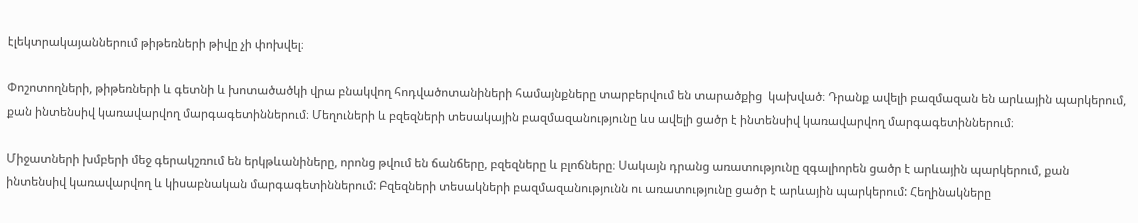էլեկտրակայաններում թիթեռների թիվը չի փոխվել։

Փոշոտողների, թիթեռների և գետնի և խոտածածկի վրա բնակվող հոդվածոտանիների համայնքները տարբերվում են տարածքից  կախված։ Դրանք ավելի բազմազան են արևային պարկերում, քան ինտենսիվ կառավարվող մարգագետիններում։ Մեղուների և բզեզների տեսակային բազմազանությունը ևս ավելի ցածր է ինտենսիվ կառավարվող մարգագետիններում։

Միջատների խմբերի մեջ գերակշռում են երկթևանիները, որոնց թվում են ճանճերը, բզեզները և բլոճները։ Սակայն դրանց առատությունը զգալիորեն ցածր է արևային պարկերում, քան ինտենսիվ կառավարվող և կիսաբնական մարգագետիններում: Բզեզների տեսակների բազմազանությունն ու առատությունը ցածր է արևային պարկերում: Հեղինակները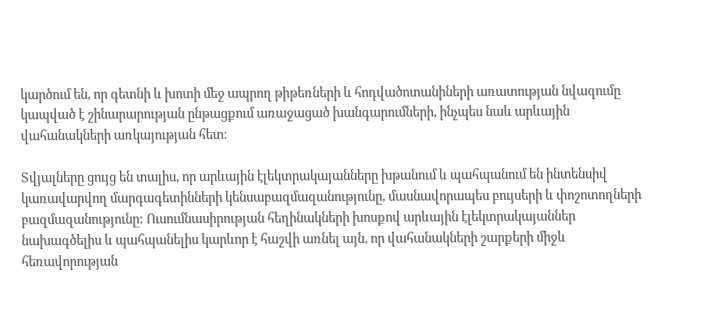կարծում են, որ գետնի և խոտի մեջ ապրող թիթեռների և հոդվածոտանիների առատության նվազումը կապված է շինարարության ընթացքում առաջացած խանգարումների, ինչպես նաև արևային վահանակների առկայության հետ։

Տվյալները ցույց են տալիս, որ արևային էլեկտրակայանները խթանում և պահպանում են ինտենսիվ կառավարվող մարգագետինների կենսաբազմազանությունը, մասնավորապես բույսերի և փոշոտողների բազմազանությունը: Ուսումնասիրության հեղինակների խոսքով արևային էլեկտրակայաններ նախագծելիս և պահպանելիս կարևոր է հաշվի առնել այն, որ վահանակների շարքերի միջև հեռավորության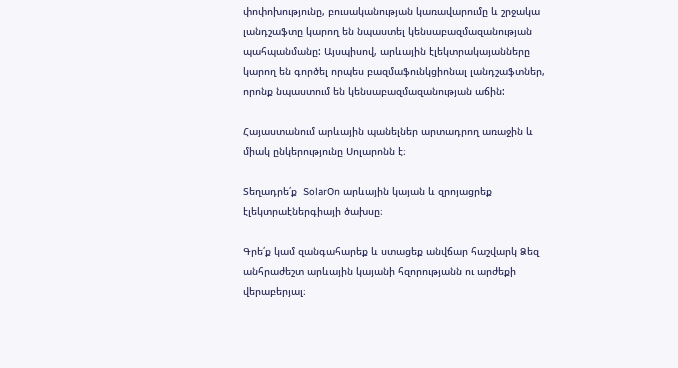փոփոխությունը, բուսականության կառավարումը և շրջակա լանդշաֆտը կարող են նպաստել կենսաբազմազանության պահպանմանը: Այսպիսով, արևային էլեկտրակայանները կարող են գործել որպես բազմաֆունկցիոնալ լանդշաֆտներ, որոնք նպաստում են կենսաբազմազանության աճին:

Հայաստանում արևային պանելներ արտադրող առաջին և միակ ընկերությունը Սոլարոնն է։

Տեղադրե՛ք  SolarOn արևային կայան և զրոյացրեք էլեկտրաէներգիայի ծախսը։

Գրե՛ք կամ զանգահարեք և ստացեք անվճար հաշվարկ Ձեզ անհրաժեշտ արևային կայանի հզորությանն ու արժեքի վերաբերյալ։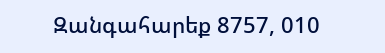Զանգահարեք 8757, 010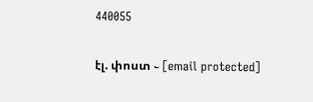440055

էլ. փոստ ֊ [email protected]